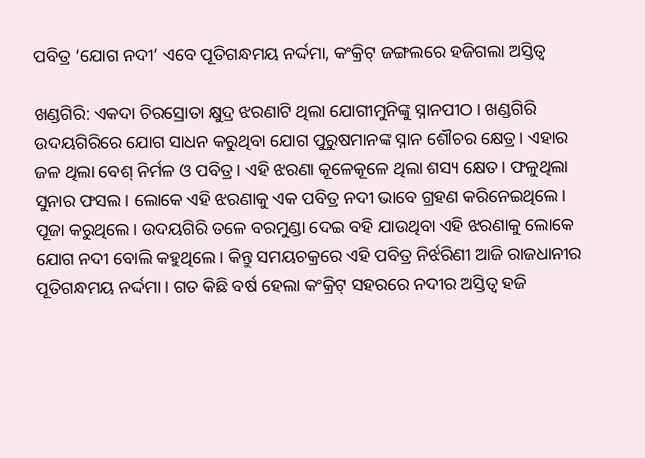ପବିତ୍ର ‘ଯୋଗ ନଦୀ’ ଏବେ ପୂତିଗନ୍ଧମୟ ନର୍ଦ୍ଦମା, କଂକ୍ରିଟ୍‌ ଜଙ୍ଗଲରେ ହଜିଗଲା ଅସ୍ତିତ୍ବ

ଖଣ୍ଡଗିରି: ଏକଦା ଚିରସ୍ରୋତା କ୍ଷୁଦ୍ର ଝରଣାଟି ଥିଲା ଯୋଗୀମୁନିଙ୍କୁ ସ୍ନାନପୀଠ। ଖଣ୍ଡଗିରି ଉଦୟଗିରିରେ ଯୋଗ ସାଧନ କରୁଥିବା ଯୋଗ ପୁରୁଷମାନଙ୍କ ସ୍ନାନ ଶୌଚର କ୍ଷେତ୍ର। ଏହାର ଜଳ ଥିଲା ବେଶ୍ ନିର୍ମଳ ଓ ପବିତ୍ର। ଏହି ଝରଣା କୂଳେକୂଳେ ଥିଲା ଶସ୍ୟ କ୍ଷେତ। ଫଳୁଥିଲା ସୁନାର ଫସଲ। ଲୋକେ ଏହି ଝରଣାକୁ ଏକ ପବିତ୍ର ନଦୀ ଭାବେ ଗ୍ରହଣ କରିନେଇଥିଲେ। ପୂଜା କରୁଥିଲେ। ଉଦୟଗିରି ତଳେ ବରମୁଣ୍ଡା ଦେଇ ବହି ଯାଉଥିବା ଏହି ଝରଣାକୁ ଲୋକେ ଯୋଗ ନଦୀ ବୋଲି କହୁଥିଲେ। କିନ୍ତୁ ସମୟଚକ୍ରରେ ଏହି ପବିତ୍ର ନିର୍ଝରିଣୀ ଆଜି ରାଜଧାନୀର ପୂତିଗନ୍ଧମୟ ନର୍ଦ୍ଦମା। ଗତ କିଛି ବର୍ଷ ହେଲା କଂକ୍ରିଟ୍‌ ସହରରେ ନଦୀର ଅସ୍ତିତ୍ବ ହଜି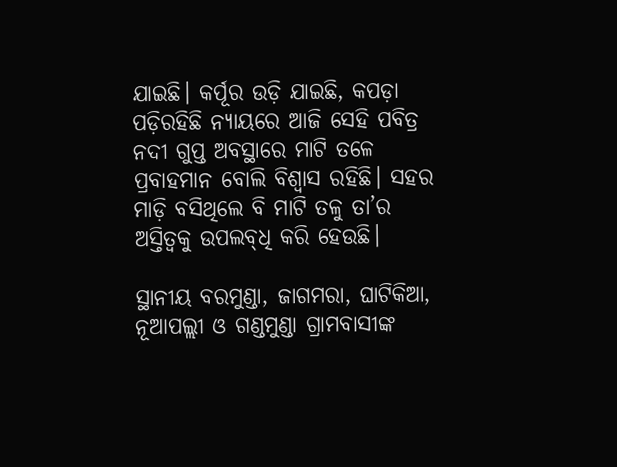ଯାଇଛି। କର୍ପୂର ଉଡ଼ି ଯାଇଛି, କପଡ଼ା ପଡ଼ିରହିଛି ନ୍ୟାୟରେ ଆଜି ସେହି ପବିତ୍ର ନଦୀ ଗୁପ୍ତ ଅବସ୍ଥାରେ ମାଟି ତଳେ ପ୍ରବାହମାନ ବୋଲି ବିଶ୍ବାସ ରହିଛି। ସହର ମାଡ଼ି ବସିଥିଲେ ବି ମାଟି ତଳୁ ତା’ର ଅସ୍ତିତ୍ବକୁ ଉପଲବ୍‌ଧି କରି ହେଉଛି।

ସ୍ଥାନୀୟ ବରମୁଣ୍ଡା, ଜାଗମରା, ଘାଟିକିଆ, ନୂଆପଲ୍ଲୀ ଓ ଗଣ୍ଡମୁଣ୍ଡା ଗ୍ରାମବାସୀଙ୍କ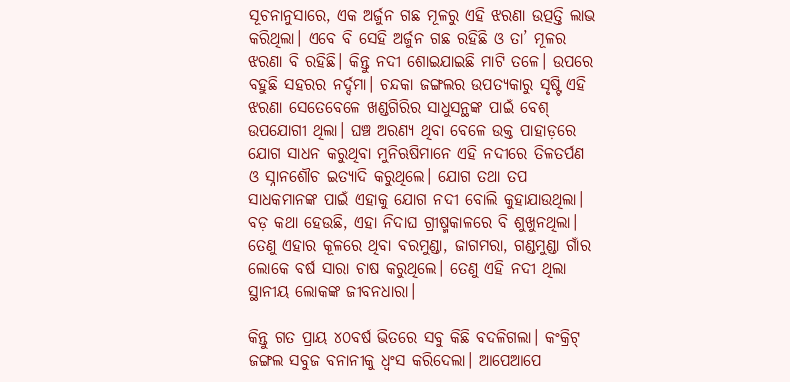ସୂଚନାନୁସାରେ, ଏକ ଅର୍ଜୁନ ଗଛ ମୂଳରୁ ଏହି ଝରଣା ଉତ୍ପତ୍ତି ଲାଭ କରିଥିଲା। ଏବେ ବି ସେହି ଅର୍ଜୁନ ଗଛ ରହିଛି ଓ ତା’ ମୂଳର ଝରଣା ବି ରହିଛି। କିନ୍ତୁ ନଦୀ ଶୋଇଯାଇଛି ମାଟି ତଳେ। ଉପରେ ବହୁଛି ସହରର ନର୍ଦ୍ଦମା। ଚନ୍ଦକା ଜଙ୍ଗଲର ଉପତ୍ୟକାରୁ ସୃଷ୍ଟି ଏହି ଝରଣା ସେ‌ତେବେଳେ ଖଣ୍ଡଗିରିର ସାଧୁସନ୍ଥଙ୍କ ପାଇଁ ବେଶ୍ ଉପଯୋଗୀ ଥିଲା। ଘଞ୍ଚ ଅରଣ୍ୟ ଥିବା ବେଳେ ଉକ୍ତ ପାହାଡ଼‌ରେ ଯୋଗ ସାଧନ କରୁଥିବା ମୁନିଋଷିମାନେ ଏହି ନଦୀରେ ତିଳତର୍ପଣ ଓ ସ୍ନାନଶୌଚ ଇତ୍ୟାଦି କରୁଥିଲେ। ଯୋଗ ତଥା ତପ ସାଧକମାନଙ୍କ ପାଇଁ ଏହାକୁ ଯୋଗ ନଦୀ ବୋଲି କୁହାଯାଉଥିଲା। ବଡ଼ କଥା ହେଉଛି, ଏହା ନିଦାଘ ଗ୍ରୀଷ୍ମକାଳରେ ବି ଶୁଖୁନଥିଲା। ତେଣୁ ଏହାର କୂଳରେ ଥିବା ବରମୁଣ୍ଡା, ଜାଗମରା, ଗଣ୍ଡମୁଣ୍ଡା ଗାଁର ଲୋକେ ବର୍ଷ ସାରା ଚାଷ କରୁଥିଲେ। ତେଣୁ ଏହି ନଦୀ ଥିଲା ସ୍ଥାନୀୟ ଲୋକଙ୍କ ଜୀବନଧାରା।

କିନ୍ତୁ ଗତ ପ୍ରାୟ ୪୦ବର୍ଷ ଭିତରେ ସବୁ କିଛି ବଦଳିଗଲା। କଂକ୍ରିଟ୍‌ ଜଙ୍ଗଲ ସବୁଜ ବନାନୀକୁ ଧ୍ବଂସ କରିଦେଲା। ଆପେଆପେ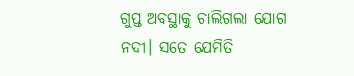ଗୁପ୍ତ ଅବସ୍ଥାକୁ ଚାଲିଗଲା ଯୋଗ ନଦୀ। ସତେ ଯେମିତି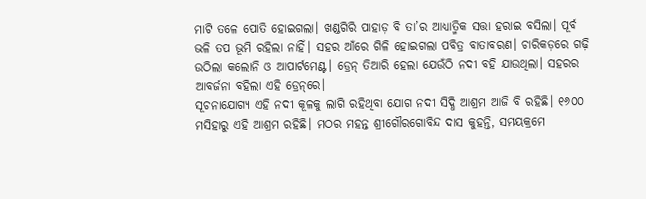ମାଟି ତଳେ ପୋତି ହୋଇଗଲା। ଖଣ୍ଡଗିରି ପାହାଡ଼ ବି ତା’ର ଆଧ୍ୟାତ୍ମିକ ସତ୍ତା ହରାଇ ବସିଲା। ପୂର୍ବ ଭଳି ତପ ଭୂମି ରହିଲା ନାହିଁ। ସହର ଆଁରେ ଗିଳି ହୋଇଗଲା ପବିତ୍ର ବାତାବରଣ। ଚାରିକଡ଼‌ରେ ଗଢ଼ି ଉଠିଲା କଲୋନି ଓ ଆପାର୍ଟମେଣ୍ଟ। ଡ୍ରେନ୍‌ ତିଆରି ହେଲା ଯେଉଁଠି ନଦୀ ବହି ଯାଉଥିଲା। ସହରର ଆବର୍ଜନା ବହିଲା ଏହି ଡ୍ରେନ୍‌ରେ।
ସୂଚନାଯୋଗ୍ୟ ଏହି ନଦୀ କୂଳକୁ ଲାଗି ରହିଥିବା ଯୋଗ ନଦୀ ସିଦ୍ଧି ଆଶ୍ରମ ଆଜି ବି ରହିଛି। ୧୬୦୦ ମସିହାରୁ ଏହି ଆଶ୍ରମ ରହିଛି। ମଠର ମହନ୍ତ ଶ୍ରୀଗୌରଗୋବିନ୍ଦ ଦାସ କୁହନ୍ତି, ସମୟକ୍ରମେ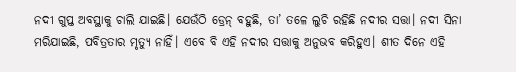ନଦୀ ଗୁପ୍ତ ଅବସ୍ଥାକୁ ଚାଲି ଯାଇଛି। ଯେଉଁଠି ଡ୍ରେନ୍‌ ବହୁଛି, ତା’ ତଳେ ଲୁଚି ରହିଛି ନଦୀର ସତ୍ତା। ନଦୀ ସିନା ମରିଯାଇଛି, ପବିତ୍ରତାର ମୃତ୍ୟୁ ନାହିଁ। ଏବେ ବି ଏହି ନଦୀର ସତ୍ତାକୁ ଅନୁଭବ କରିହୁଏ। ଶୀତ ଦିନେ ଏହି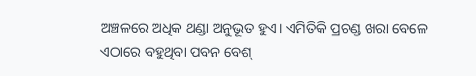ଅଞ୍ଚଳରେ ଅଧିକ ଥଣ୍ଡା ଅନୁଭୂତ ହୁଏ। ଏମିତିକି ପ୍ରଚଣ୍ଡ ଖରା ବେଳେ ଏଠାରେ ବହୁଥିବା ପବନ ବେଶ୍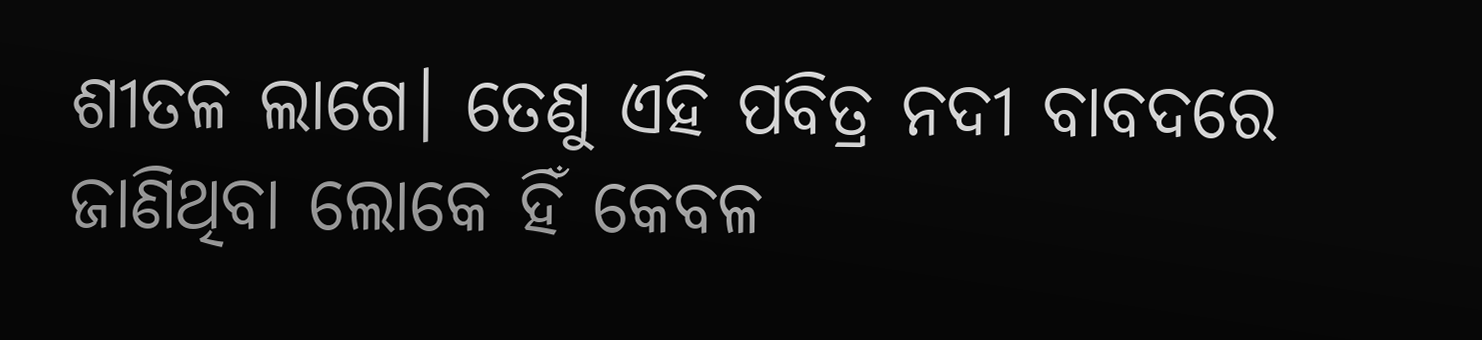ଶୀତଳ ଲାଗେ। ତେଣୁ ଏହି ପବିତ୍ର ନଦୀ ବାବଦରେ ଜାଣିଥିବା ଲୋକେ ହିଁ କେବଳ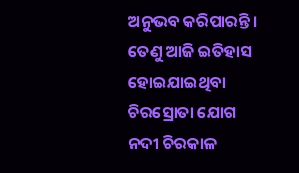ଅନୁଭବ କରିପାରନ୍ତି। ତେଣୁ ଆଜି ଇତିହାସ ହୋଇଯାଇଥିବା ଚିରସ୍ରୋତା ଯୋଗ ନଦୀ ଚିରକାଳ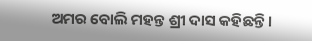ଅମର ବୋଲି ମହନ୍ତ ଶ୍ରୀ ଦାସ କହିଛନ୍ତି।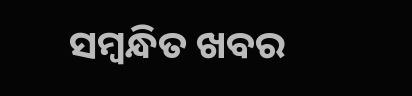ସମ୍ବନ୍ଧିତ ଖବର